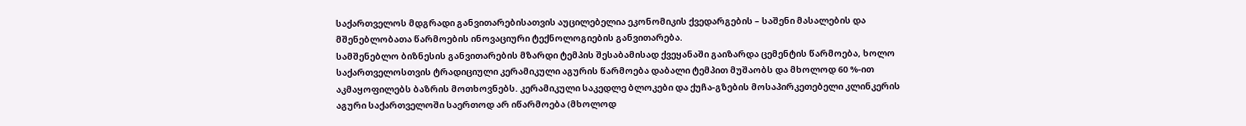საქართველოს მდგრადი განვითარებისათვის აუცილებელია ეკონომიკის ქვედარგების – საშენი მასალების და მშენებლობათა წარმოების ინოვაციური ტექნოლოგიების განვითარება.
სამშენებლო ბიზნესის განვითარების მზარდი ტემპის შესაბამისად ქვეყანაში გაიზარდა ცემენტის წარმოება, ხოლო საქართველოსთვის ტრადიციული კერამიკული აგურის წარმოება დაბალი ტემპით მუშაობს და მხოლოდ 60 %-ით აკმაყოფილებს ბაზრის მოთხოვნებს. კერამიკული საკედლე ბლოკები და ქუჩა-გზების მოსაპირკეთებელი კლინკერის აგური საქართველოში საერთოდ არ იწარმოება (მხოლოდ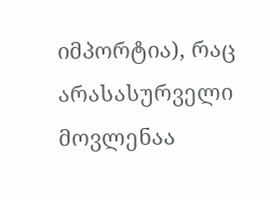იმპორტია), რაც არასასურველი მოვლენაა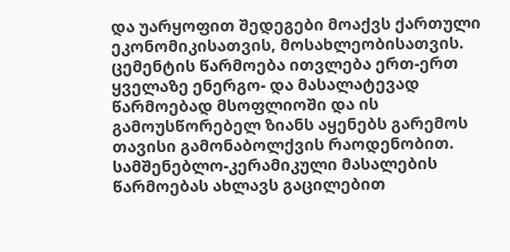და უარყოფით შედეგები მოაქვს ქართული ეკონომიკისათვის, მოსახლეობისათვის.
ცემენტის წარმოება ითვლება ერთ-ერთ ყველაზე ენერგო- და მასალატევად წარმოებად მსოფლიოში და ის გამოუსწორებელ ზიანს აყენებს გარემოს თავისი გამონაბოლქვის რაოდენობით.
სამშენებლო-კერამიკული მასალების წარმოებას ახლავს გაცილებით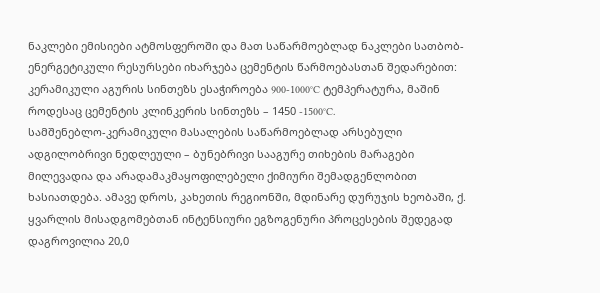ნაკლები ემისიები ატმოსფეროში და მათ საწარმოებლად ნაკლები სათბობ-ენერგეტიკული რესურსები იხარჯება ცემენტის წარმოებასთან შედარებით: კერამიკული აგურის სინთეზს ესაჭიროება 900-1000°C ტემპერატურა, მაშინ როდესაც ცემენტის კლინკერის სინთეზს – 1450 -1500°C.
სამშენებლო-კერამიკული მასალების საწარმოებლად არსებული ადგილობრივი ნედლეული – ბუნებრივი სააგურე თიხების მარაგები მილევადია და არადამაკმაყოფილებელი ქიმიური შემადგენლობით ხასიათდება. ამავე დროს, კახეთის რეგიონში, მდინარე დურუჯის ხეობაში, ქ. ყვარლის მისადგომებთან ინტენსიური ეგზოგენური პროცესების შედეგად დაგროვილია 20,0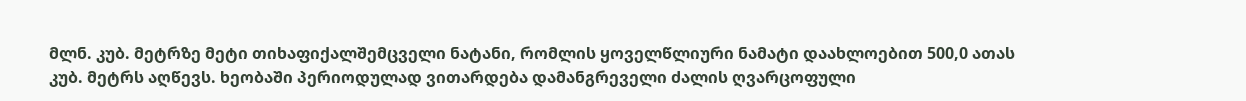მლნ. კუბ. მეტრზე მეტი თიხაფიქალშემცველი ნატანი, რომლის ყოველწლიური ნამატი დაახლოებით 500,0 ათას კუბ. მეტრს აღწევს. ხეობაში პერიოდულად ვითარდება დამანგრეველი ძალის ღვარცოფული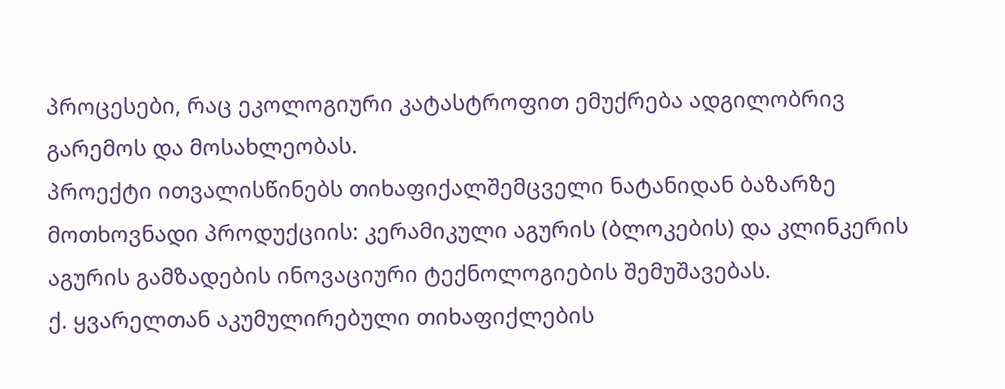პროცესები, რაც ეკოლოგიური კატასტროფით ემუქრება ადგილობრივ გარემოს და მოსახლეობას.
პროექტი ითვალისწინებს თიხაფიქალშემცველი ნატანიდან ბაზარზე მოთხოვნადი პროდუქციის: კერამიკული აგურის (ბლოკების) და კლინკერის აგურის გამზადების ინოვაციური ტექნოლოგიების შემუშავებას.
ქ. ყვარელთან აკუმულირებული თიხაფიქლების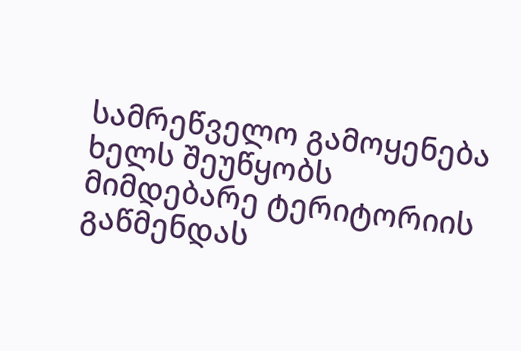სამრეწველო გამოყენება ხელს შეუწყობს მიმდებარე ტერიტორიის გაწმენდას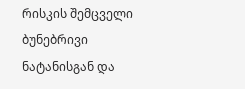რისკის შემცველი ბუნებრივი ნატანისგან და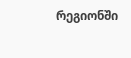რეგიონში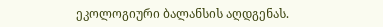ეკოლოგიური ბალანსის აღდგენას.